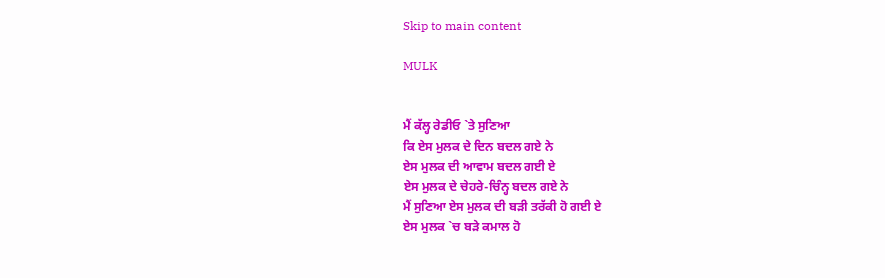Skip to main content

MULK


ਮੈਂ ਕੱਲ੍ਹ ਰੇਡੀਓ `ਤੇ ਸੁਣਿਆ
ਕਿ ਏਸ ਮੁਲਕ ਦੇ ਦਿਨ ਬਦਲ ਗਏ ਨੇ
ਏਸ ਮੁਲਕ ਦੀ ਆਵਾਮ ਬਦਲ ਗਈ ਏ
ਏਸ ਮੁਲਕ ਦੇ ਚੇਹਰੇ-ਚਿੰਨ੍ਹ ਬਦਲ ਗਏ ਨੇ
ਮੈਂ ਸੁਣਿਆ ਏਸ ਮੁਲਕ ਦੀ ਬੜੀ ਤਰੱਕੀ ਹੋ ਗਈ ਏ
ਏਸ ਮੁਲਕ `ਚ ਬੜੇ ਕਮਾਲ ਹੋ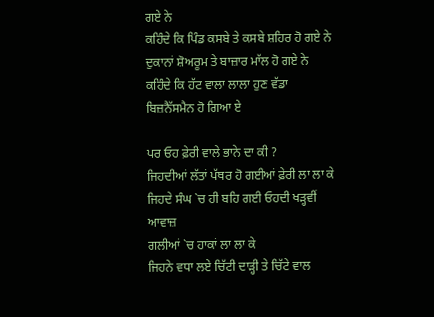ਗਏ ਨੇ
ਕਹਿੰਦੇ ਕਿ ਪਿੰਡ ਕਸਬੇ ਤੇ ਕਸਬੇ ਸ਼ਹਿਰ ਹੋ ਗਏ ਨੇ
ਦੁਕਾਨਾਂ ਸ਼ੋਅਰੂਮ ਤੇ ਬਾਜ਼ਾਰ ਮਾੱਲ ਹੋ ਗਏ ਨੇ
ਕਹਿੰਦੇ ਕਿ ਹੱਟ ਵਾਲਾ ਲਾਲਾ ਹੁਣ ਵੱਡਾ ਬਿਜ਼ਨੈੱਸਮੈਨ ਹੋ ਗਿਆ ਏ

ਪਰ ਓਹ ਫ਼ੇਰੀ ਵਾਲੇ ਭਾਨੇ ਦਾ ਕੀ ?
ਜਿਹਦੀਆਂ ਲੱਤਾਂ ਪੱਥਰ ਹੋ ਗਈਆਂ ਫ਼ੇਰੀ ਲਾ ਲਾ ਕੇ
ਜਿਹਦੇ ਸੰਘ `ਚ ਹੀ ਬਹਿ ਗਈ ਓਹਦੀ ਖੜ੍ਹਵੀਂ ਆਵਾਜ਼
ਗਲੀਆਂ `ਚ ਹਾਕਾਂ ਲਾ ਲਾ ਕੇ
ਜਿਹਨੇ ਵਧਾ ਲਏ ਚਿੱਟੀ ਦਾੜ੍ਹੀ ਤੇ ਚਿੱਟੇ ਵਾਲ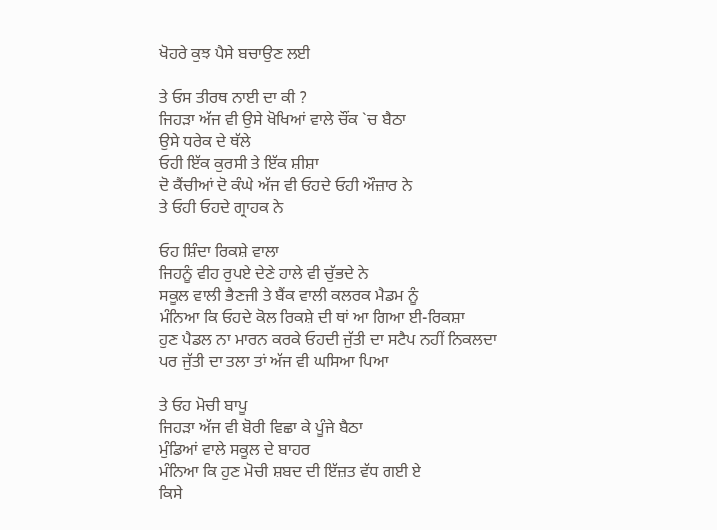ਖੋਹਰੇ ਕੁਝ ਪੈਸੇ ਬਚਾਉਣ ਲਈ

ਤੇ ਓਸ ਤੀਰਥ ਨਾਈ ਦਾ ਕੀ ?
ਜਿਹੜਾ ਅੱਜ ਵੀ ਉਸੇ ਖੋਖਿਆਂ ਵਾਲੇ ਚੌਂਕ `ਚ ਬੈਠਾ
ਉਸੇ ਧਰੇਕ ਦੇ ਥੱਲੇ
ਓਹੀ ਇੱਕ ਕੁਰਸੀ ਤੇ ਇੱਕ ਸ਼ੀਸ਼ਾ
ਦੋ ਕੈਂਚੀਆਂ ਦੋ ਕੰਘੇ ਅੱਜ ਵੀ ਓਹਦੇ ਓਹੀ ਔਜ਼ਾਰ ਨੇ
ਤੇ ਓਹੀ ਓਹਦੇ ਗ੍ਰਾਹਕ ਨੇ

ਓਹ ਸ਼ਿੰਦਾ ਰਿਕਸ਼ੇ ਵਾਲਾ
ਜਿਹਨੂੰ ਵੀਹ ਰੁਪਏ ਦੇਣੇ ਹਾਲੇ ਵੀ ਚੁੱਭਦੇ ਨੇ
ਸਕੂਲ ਵਾਲੀ ਭੈਣਜੀ ਤੇ ਬੈਂਕ ਵਾਲੀ ਕਲਰਕ ਮੈਡਮ ਨੂੰ
ਮੰਨਿਆ ਕਿ ਓਹਦੇ ਕੋਲ ਰਿਕਸ਼ੇ ਦੀ ਥਾਂ ਆ ਗਿਆ ਈ-ਰਿਕਸ਼ਾ
ਹੁਣ ਪੈਡਲ ਨਾ ਮਾਰਨ ਕਰਕੇ ਓਹਦੀ ਜੁੱਤੀ ਦਾ ਸਟੈਪ ਨਹੀਂ ਨਿਕਲਦਾ
ਪਰ ਜੁੱਤੀ ਦਾ ਤਲਾ ਤਾਂ ਅੱਜ ਵੀ ਘਸਿਆ ਪਿਆ

ਤੇ ਓਹ ਮੋਚੀ ਬਾਪੂ
ਜਿਹੜਾ ਅੱਜ ਵੀ ਬੋਰੀ ਵਿਛਾ ਕੇ ਪੂੰਜੇ ਬੈਠਾ
ਮੁੰਡਿਆਂ ਵਾਲੇ ਸਕੂਲ ਦੇ ਬਾਹਰ
ਮੰਨਿਆ ਕਿ ਹੁਣ ਮੋਚੀ ਸ਼ਬਦ ਦੀ ਇੱਜ਼ਤ ਵੱਧ ਗਈ ਏ
ਕਿਸੇ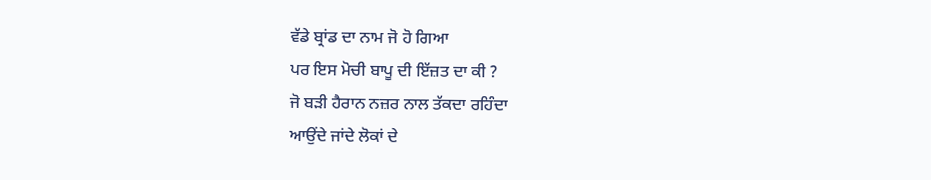ਵੱਡੇ ਬ੍ਰਾਂਡ ਦਾ ਨਾਮ ਜੋ ਹੋ ਗਿਆ
ਪਰ ਇਸ ਮੋਚੀ ਬਾਪੂ ਦੀ ਇੱਜ਼ਤ ਦਾ ਕੀ ?
ਜੋ ਬੜੀ ਹੈਰਾਨ ਨਜ਼ਰ ਨਾਲ ਤੱਕਦਾ ਰਹਿੰਦਾ
ਆਉਂਦੇ ਜਾਂਦੇ ਲੋਕਾਂ ਦੇ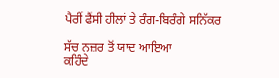ਪੈਰੀਂ ਫੈਂਸੀ ਹੀਲਾਂ ਤੇ ਰੰਗ-ਬਿਰੰਗੇ ਸਨਿੱਕਰ

ਸੱਚ ਨਜ਼ਰ ਤੋਂ ਯਾਦ ਆਇਆ
ਕਹਿੰਦੇ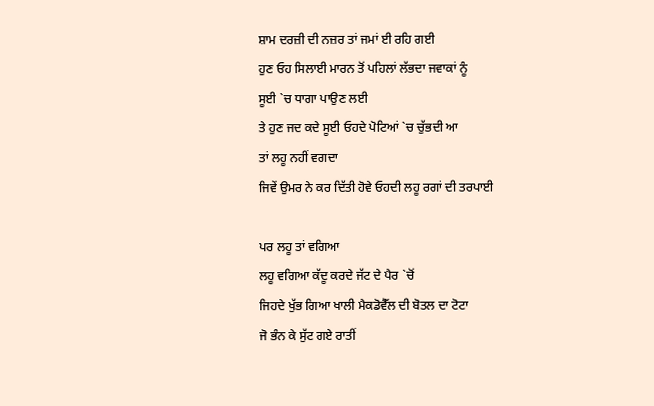ਸ਼ਾਮ ਦਰਜ਼ੀ ਦੀ ਨਜ਼ਰ ਤਾਂ ਜਮਾਂ ਈ ਰਹਿ ਗਈ
ਹੁਣ ਓਹ ਸਿਲਾਈ ਮਾਰਨ ਤੋਂ ਪਹਿਲਾਂ ਲੱਭਦਾ ਜਵਾਕਾਂ ਨੂੰ
ਸੂਈ `ਚ ਧਾਗਾ ਪਾਉਣ ਲਈ
ਤੇ ਹੁਣ ਜਦ ਕਦੇ ਸੂਈ ਓਹਦੇ ਪੋਟਿਆਂ `ਚ ਚੁੱਭਦੀ ਆ
ਤਾਂ ਲਹੂ ਨਹੀਂ ਵਗਦਾ
ਜਿਵੇਂ ਉਮਰ ਨੇ ਕਰ ਦਿੱਤੀ ਹੋਵੇ ਓਹਦੀ ਲਹੂ ਰਗਾਂ ਦੀ ਤਰਪਾਈ

ਪਰ ਲਹੂ ਤਾਂ ਵਗਿਆ
ਲਹੂ ਵਗਿਆ ਕੱਦੂ ਕਰਦੇ ਜੱਟ ਦੇ ਪੈਰ `ਚੋਂ
ਜਿਹਦੇ ਖੁੱਭ ਗਿਆ ਖਾਲੀ ਮੈਕਡੋਵੈੱਲ ਦੀ ਬੋਤਲ ਦਾ ਟੋਟਾ
ਜੋ ਭੰਨ ਕੇ ਸੁੱਟ ਗਏ ਰਾਤੀਂ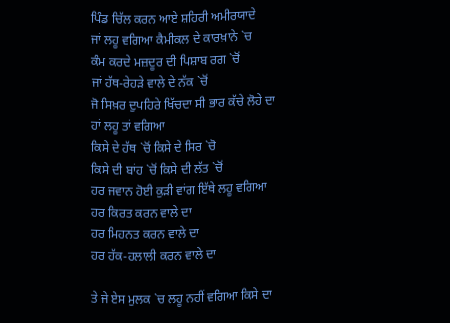ਪਿੰਡ ਚਿੱਲ ਕਰਨ ਆਏ ਸ਼ਹਿਰੀ ਅਮੀਰਯਾਦੇ
ਜਾਂ ਲਹੂ ਵਗਿਆ ਕੈਮੀਕਲ ਦੇ ਕਾਰਖ਼ਾਨੇ `ਚ
ਕੰਮ ਕਰਦੇ ਮਜ਼ਦੂਰ ਦੀ ਪਿਸ਼ਾਬ ਰਗ `ਚੋਂ
ਜਾਂ ਹੱਥ-ਰੇਹੜੇ ਵਾਲੇ ਦੇ ਨੱਕ `ਚੋਂ
ਜੋ ਸਿਖ਼ਰ ਦੁਪਹਿਰੇ ਖਿੱਚਦਾ ਸੀ ਭਾਰ ਕੱਚੇ ਲੋਹੇ ਦਾ
ਹਾਂ ਲਹੂ ਤਾਂ ਵਗਿਆ
ਕਿਸੇ ਦੇ ਹੱਥ `ਚੋਂ ਕਿਸੇ ਦੇ ਸਿਰ `ਚੋ
ਕਿਸੇ ਦੀ ਬਾਂਹ `ਚੋਂ ਕਿਸੇ ਦੀ ਲੱਤ `ਚੋਂ
ਹਰ ਜਵਾਨ ਹੋਈ ਕੁੜੀ ਵਾਂਗ ਇੱਥੇ ਲਹੂ ਵਗਿਆ
ਹਰ ਕਿਰਤ ਕਰਨ ਵਾਲੇ ਦਾ
ਹਰ ਮਿਹਨਤ ਕਰਨ ਵਾਲੇ ਦਾ
ਹਰ ਹੱਕ-ਹਲਾਲੀ ਕਰਨ ਵਾਲੇ ਦਾ

ਤੇ ਜੇ ਏਸ ਮੁਲਕ `ਚ ਲਹੂ ਨਹੀਂ ਵਗਿਆ ਕਿਸੇ ਦਾ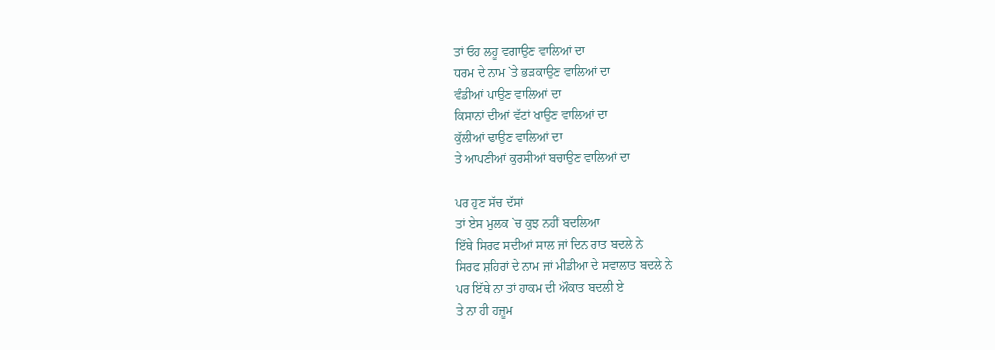ਤਾਂ ਓਹ ਲਹੂ ਵਗਾਉਣ ਵਾਲਿਆਂ ਦਾ
ਧਰਮ ਦੇ ਨਾਮ `ਤੇ ਭੜਕਾਉਣ ਵਾਲਿਆਂ ਦਾ
ਵੰਡੀਆਂ ਪਾਉਣ ਵਾਲਿਆਂ ਦਾ
ਕਿਸਾਨਾਂ ਦੀਆਂ ਵੱਟਾਂ ਖਾਉਣ ਵਾਲਿਆਂ ਦਾ
ਕੁੱਲੀਆਂ ਢਾਉਣ ਵਾਲਿਆਂ ਦਾ
ਤੇ ਆਪਣੀਆਂ ਕੁਰਸੀਆਂ ਬਚਾਉਣ ਵਾਲਿਆਂ ਦਾ

ਪਰ ਹੁਣ ਸੱਚ ਦੱਸਾਂ
ਤਾਂ ਏਸ ਮੁਲਕ `ਚ ਕੁਝ ਨਹੀਂ ਬਦਲਿਆ
ਇੱਥੇ ਸਿਰਫ ਸਦੀਆਂ ਸਾਲ ਜਾਂ ਦਿਨ ਰਾਤ ਬਦਲੇ ਨੇ
ਸਿਰਫ ਸ਼ਹਿਰਾਂ ਦੇ ਨਾਮ ਜਾਂ ਮੀਡੀਆ ਦੇ ਸਵਾਲਾਤ ਬਦਲੇ ਨੇ
ਪਰ ਇੱਥੇ ਨਾ ਤਾਂ ਹਾਕਮ ਦੀ ਔਕਾਤ ਬਦਲੀ ਏ
ਤੇ ਨਾ ਹੀ ਹਜ਼ੂਮ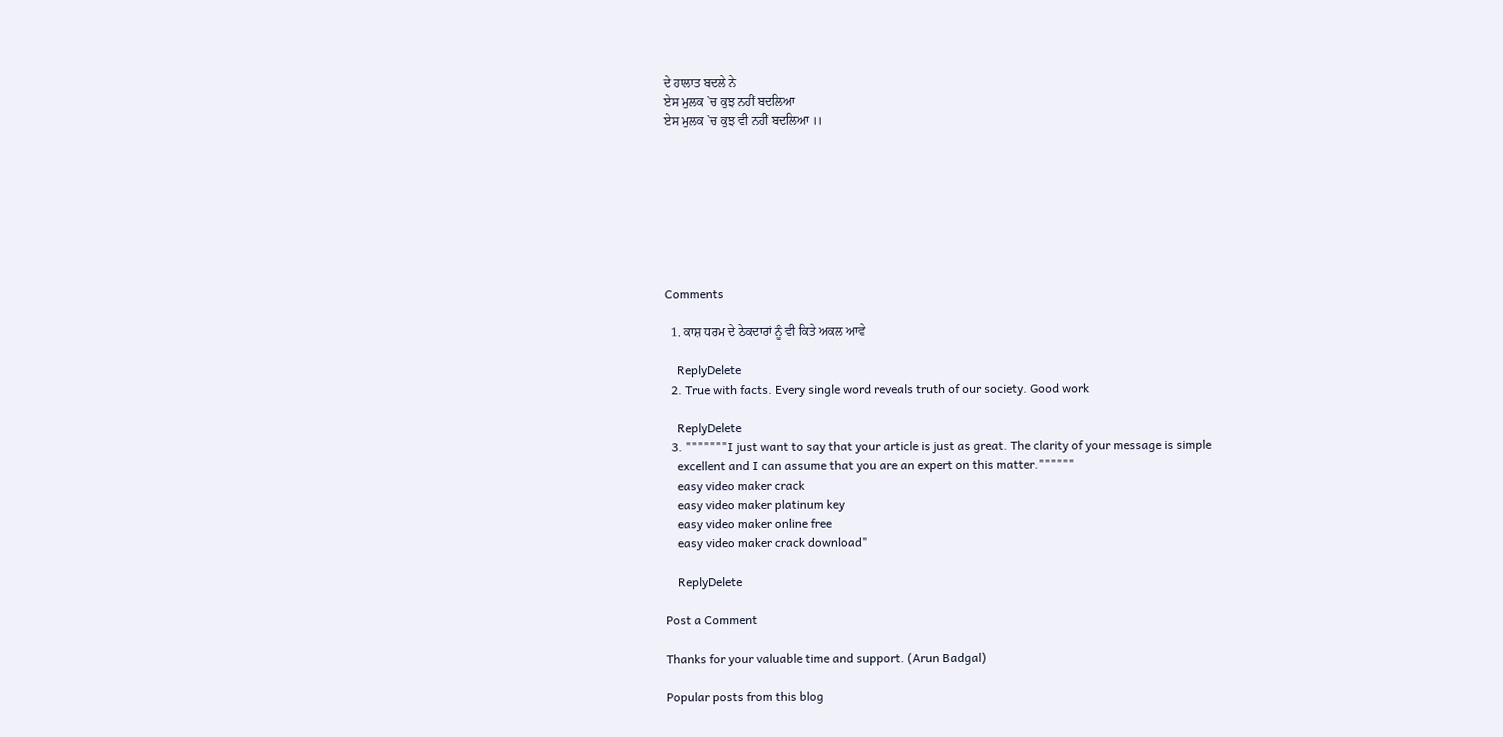ਦੇ ਹਾਲਾਤ ਬਦਲੇ ਨੇ
ਏਸ ਮੁਲਕ `ਚ ਕੁਝ ਨਹੀਂ ਬਦਲਿਆ
ਏਸ ਮੁਲਕ `ਚ ਕੁਝ ਵੀ ਨਹੀਂ ਬਦਲਿਆ ।।








Comments

  1. ਕਾਸ਼ ਧਰਮ ਦੇ ਠੇਕਦਾਰਾਂ ਨੂੰ ਵੀ ਕਿਤੇ ਅਕਲ ਆਵੇ

    ReplyDelete
  2. True with facts. Every single word reveals truth of our society. Good work

    ReplyDelete
  3. """""""I just want to say that your article is just as great. The clarity of your message is simple
    excellent and I can assume that you are an expert on this matter.""""""
    easy video maker crack
    easy video maker platinum key
    easy video maker online free
    easy video maker crack download"

    ReplyDelete

Post a Comment

Thanks for your valuable time and support. (Arun Badgal)

Popular posts from this blog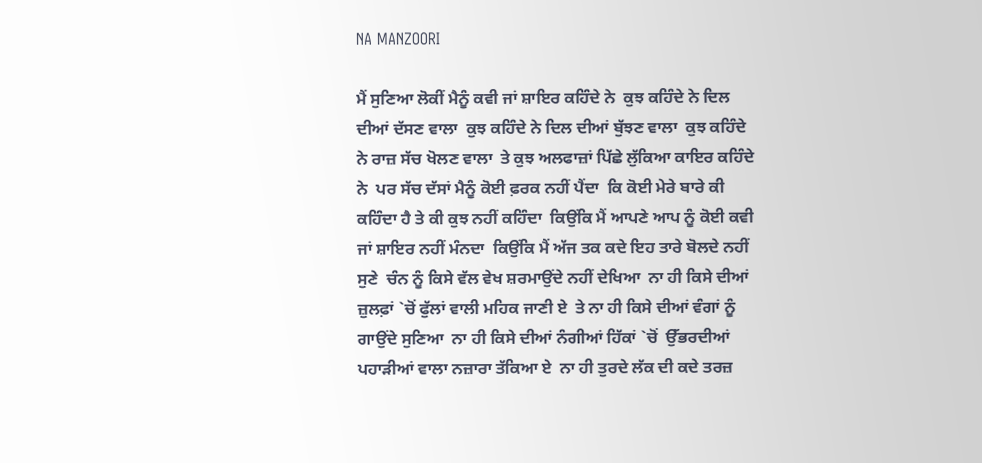NA MANZOORI

ਮੈਂ ਸੁਣਿਆ ਲੋਕੀਂ ਮੈਨੂੰ ਕਵੀ ਜਾਂ ਸ਼ਾਇਰ ਕਹਿੰਦੇ ਨੇ  ਕੁਝ ਕਹਿੰਦੇ ਨੇ ਦਿਲ ਦੀਆਂ ਦੱਸਣ ਵਾਲਾ  ਕੁਝ ਕਹਿੰਦੇ ਨੇ ਦਿਲ ਦੀਆਂ ਬੁੱਝਣ ਵਾਲਾ  ਕੁਝ ਕਹਿੰਦੇ ਨੇ ਰਾਜ਼ ਸੱਚ ਖੋਲਣ ਵਾਲਾ  ਤੇ ਕੁਝ ਅਲਫਾਜ਼ਾਂ ਪਿੱਛੇ ਲੁੱਕਿਆ ਕਾਇਰ ਕਹਿੰਦੇ ਨੇ  ਪਰ ਸੱਚ ਦੱਸਾਂ ਮੈਨੂੰ ਕੋਈ ਫ਼ਰਕ ਨਹੀਂ ਪੈਂਦਾ  ਕਿ ਕੋਈ ਮੇਰੇ ਬਾਰੇ ਕੀ ਕਹਿੰਦਾ ਹੈ ਤੇ ਕੀ ਕੁਝ ਨਹੀਂ ਕਹਿੰਦਾ  ਕਿਉਂਕਿ ਮੈਂ ਆਪਣੇ ਆਪ ਨੂੰ ਕੋਈ ਕਵੀ ਜਾਂ ਸ਼ਾਇਰ ਨਹੀਂ ਮੰਨਦਾ  ਕਿਉਂਕਿ ਮੈਂ ਅੱਜ ਤਕ ਕਦੇ ਇਹ ਤਾਰੇ ਬੋਲਦੇ ਨਹੀਂ ਸੁਣੇ  ਚੰਨ ਨੂੰ ਕਿਸੇ ਵੱਲ ਵੇਖ ਸ਼ਰਮਾਉਂਦੇ ਨਹੀਂ ਦੇਖਿਆ  ਨਾ ਹੀ ਕਿਸੇ ਦੀਆਂ ਜ਼ੁਲਫ਼ਾਂ `ਚੋਂ ਫੁੱਲਾਂ ਵਾਲੀ ਮਹਿਕ ਜਾਣੀ ਏ  ਤੇ ਨਾ ਹੀ ਕਿਸੇ ਦੀਆਂ ਵੰਗਾਂ ਨੂੰ ਗਾਉਂਦੇ ਸੁਣਿਆ  ਨਾ ਹੀ ਕਿਸੇ ਦੀਆਂ ਨੰਗੀਆਂ ਹਿੱਕਾਂ `ਚੋਂ  ਉੱਭਰਦੀਆਂ ਪਹਾੜੀਆਂ ਵਾਲਾ ਨਜ਼ਾਰਾ ਤੱਕਿਆ ਏ  ਨਾ ਹੀ ਤੁਰਦੇ ਲੱਕ ਦੀ ਕਦੇ ਤਰਜ਼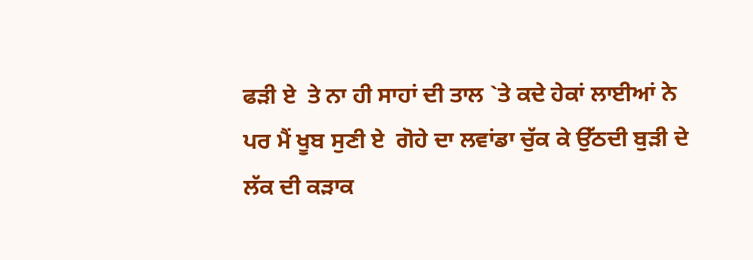ਫੜੀ ਏ  ਤੇ ਨਾ ਹੀ ਸਾਹਾਂ ਦੀ ਤਾਲ `ਤੇ ਕਦੇ ਹੇਕਾਂ ਲਾਈਆਂ ਨੇ  ਪਰ ਮੈਂ ਖੂਬ ਸੁਣੀ ਏ  ਗੋਹੇ ਦਾ ਲਵਾਂਡਾ ਚੁੱਕ ਕੇ ਉੱਠਦੀ ਬੁੜੀ ਦੇ ਲੱਕ ਦੀ ਕੜਾਕ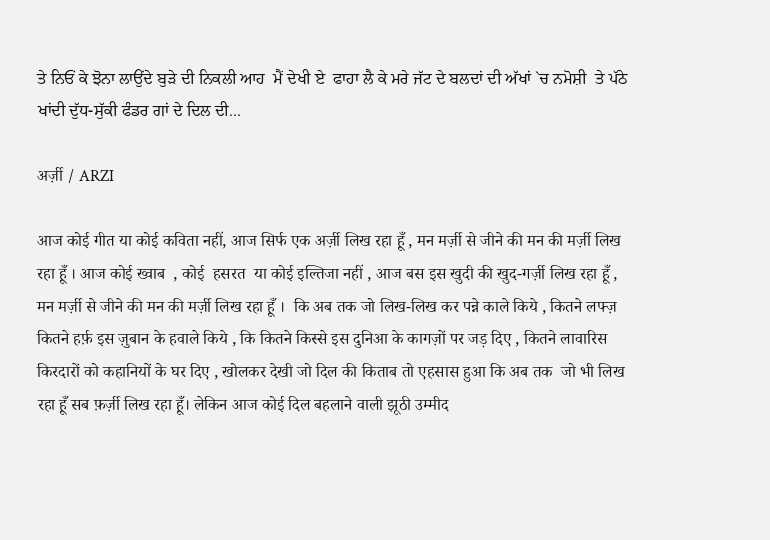ਤੇ ਨਿਓਂ ਕੇ ਝੋਨਾ ਲਾਉਂਦੇ ਬੁੜੇ ਦੀ ਨਿਕਲੀ ਆਹ  ਮੈਂ ਦੇਖੀ ਏ  ਫਾਹਾ ਲੈ ਕੇ ਮਰੇ ਜੱਟ ਦੇ ਬਲਦਾਂ ਦੀ ਅੱਖਾਂ `ਚ ਨਮੋਸ਼ੀ  ਤੇ ਪੱਠੇ ਖਾਂਦੀ ਦੁੱਧ-ਸੁੱਕੀ ਫੰਡਰ ਗਾਂ ਦੇ ਦਿਲ ਦੀ...

अर्ज़ी / ARZI

आज कोई गीत या कोई कविता नहीं, आज सिर्फ एक अर्ज़ी लिख रहा हूँ , मन मर्ज़ी से जीने की मन की मर्ज़ी लिख रहा हूँ । आज कोई ख्वाब  , कोई  हसरत  या कोई इल्तिजा नहीं , आज बस इस खुदी की खुद-गर्ज़ी लिख रहा हूँ ,  मन मर्ज़ी से जीने की मन की मर्ज़ी लिख रहा हूँ ।  कि अब तक जो लिख-लिख कर पन्ने काले किये , कितने लफ्ज़ कितने हर्फ़ इस ज़ुबान के हवाले किये , कि कितने किस्से इस दुनिआ के कागज़ों पर जड़ दिए , कितने लावारिस किरदारों को कहानियों के घर दिए , खोलकर देखी जो दिल की किताब तो एहसास हुआ कि अब तक  जो भी लिख रहा हूँ सब फ़र्ज़ी लिख रहा हूँ। लेकिन आज कोई दिल बहलाने वाली झूठी उम्मीद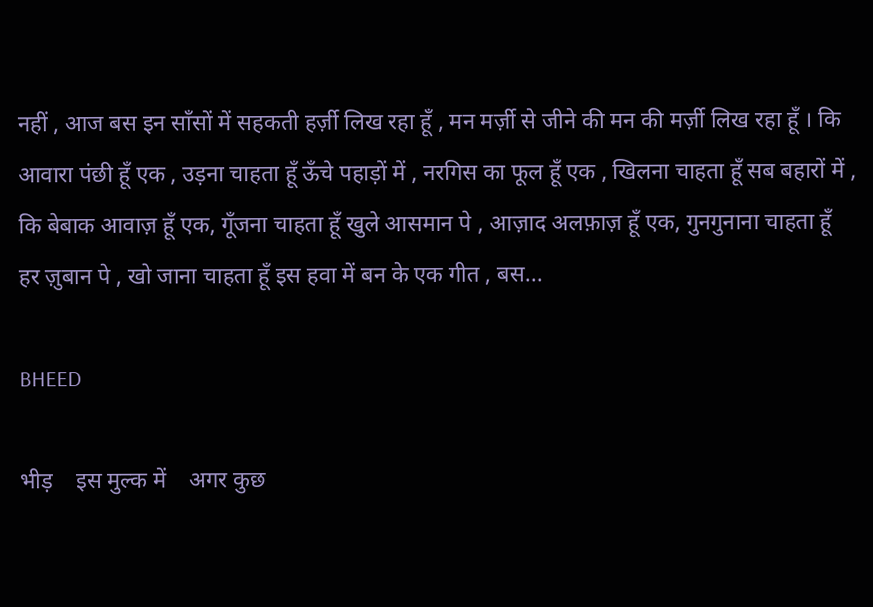नहीं , आज बस इन साँसों में सहकती हर्ज़ी लिख रहा हूँ , मन मर्ज़ी से जीने की मन की मर्ज़ी लिख रहा हूँ । कि आवारा पंछी हूँ एक , उड़ना चाहता हूँ ऊँचे पहाड़ों में , नरगिस का फूल हूँ एक , खिलना चाहता हूँ सब बहारों में , कि बेबाक आवाज़ हूँ एक, गूँजना चाहता हूँ खुले आसमान पे , आज़ाद अलफ़ाज़ हूँ एक, गुनगुनाना चाहता हूँ हर ज़ुबान पे , खो जाना चाहता हूँ इस हवा में बन के एक गीत , बस...

BHEED

भीड़    इस मुल्क में    अगर कुछ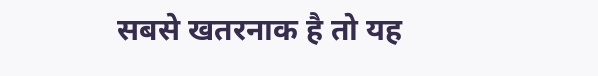सबसे खतरनाक है तो यह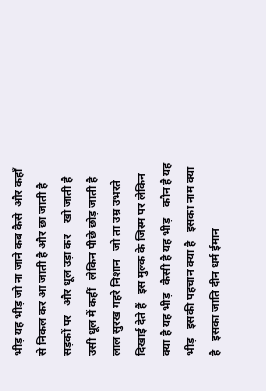भीड़ यह भीड़ जो ना जाने कब कैसे  और कहाँ से निकल कर आ जाती है और छा जाती है सड़कों पर   और धूल उड़ा कर    खो जाती है उसी धूल में कहीं   लेकिन पीछे छोड़ जाती है   लाल सुरख गहरे निशान   जो ता उम्र उभरते दिखाई देते हैं   इस मुल्क के जिस्म पर लेकिन क्या है यह भीड़   कैसी है यह भीड़    कौन है यह भीड़   इसकी पहचान क्या है   इसका नाम क्या है   इसका जाति दीन धर्म ईमान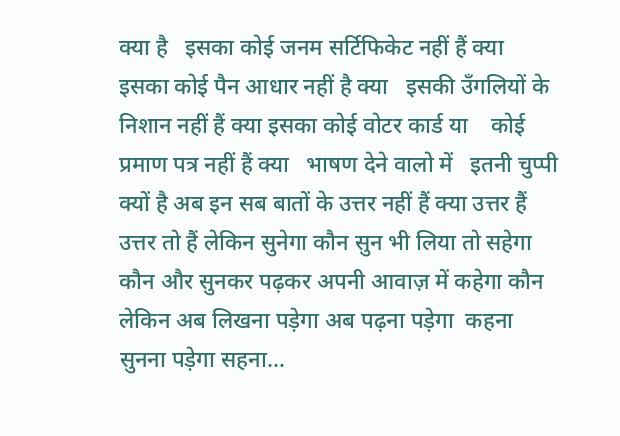क्या है   इसका कोई जनम सर्टिफिकेट नहीं हैं क्या   इसका कोई पैन आधार नहीं है क्या   इसकी उँगलियों के निशान नहीं हैं क्या इसका कोई वोटर कार्ड या    कोई प्रमाण पत्र नहीं हैं क्या   भाषण देने वालो में   इतनी चुप्पी क्यों है अब इन सब बातों के उत्तर नहीं हैं क्या उत्तर हैं उत्तर तो हैं लेकिन सुनेगा कौन सुन भी लिया तो सहेगा कौन और सुन‌कर पढ़कर अपनी आवाज़ में कहेगा कौन लेकिन अब लिखना पड़ेगा अब पढ़ना पड़ेगा  कहना सुनना पड़ेगा सहना...